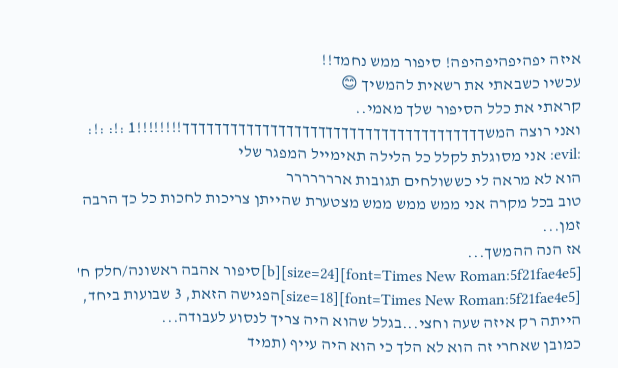איזה יפהיפהיפהיפה! סיפור ממש נחמד!!
עכשיו כשבאתי את רשאית להמשיך 😊
קראתי את כלל הסיפור שלך מאמי..
ואני רוצה המשךךךךךךךךךךךךךךךךךךךךךךךךךךךךךךךךךךךךךך!!!!!!!!1 :!: :!:
:evil: אני מסוגלת לקלל כל הלילה תאימייל המפגר שלי
הוא לא מראה לי כששולחים תגובות אררררררר
טוב בכל מקרה אני ממש ממש ממש מצטערת שהייתן צריכות לחכות כל כך הרבה זמן...
אז הנה ההמשך...
[font=Times New Roman:5f21fae4e5][size=24][b]סיפור אהבה ראשונה/חלק ח'
[font=Times New Roman:5f21fae4e5][size=18]הפגישה הזאת, 3 שבועות ביחד, הייתה רק איזה שעה וחצי...בגלל שהוא היה צריך לנסוע לעבודה...
כמובן שאחרי זה הוא לא הלך כי הוא היה עייף (תמיד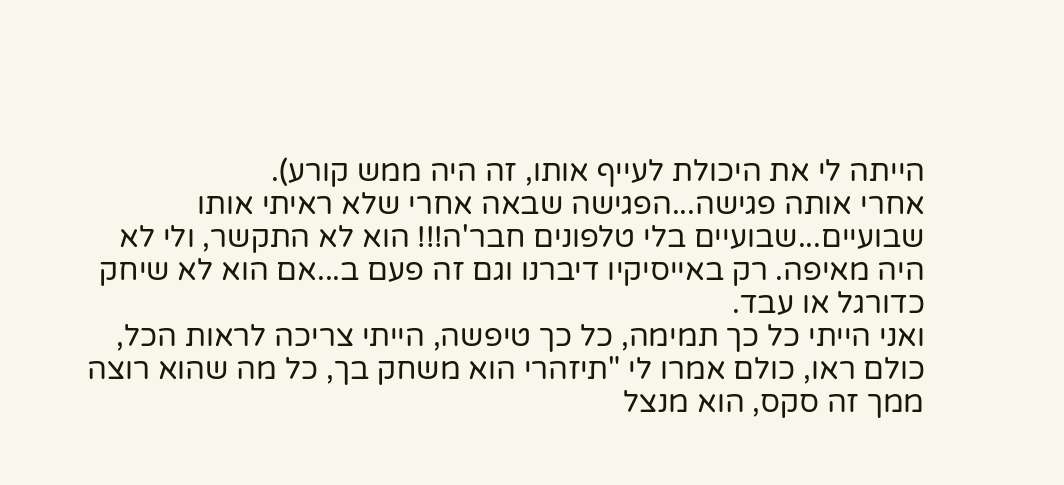הייתה לי את היכולת לעייף אותו, זה היה ממש קורע).
אחרי אותה פגישה...הפגישה שבאה אחרי שלא ראיתי אותו שבועיים...שבועיים בלי טלפונים חבר'ה!!! הוא לא התקשר, ולי לא היה מאיפה. רק באייסיקיו דיברנו וגם זה פעם ב...אם הוא לא שיחק כדורגל או עבד.
ואני הייתי כל כך תמימה, כל כך טיפשה, הייתי צריכה לראות הכל, כולם ראו, כולם אמרו לי "תיזהרי הוא משחק בך, כל מה שהוא רוצה ממך זה סקס, הוא מנצל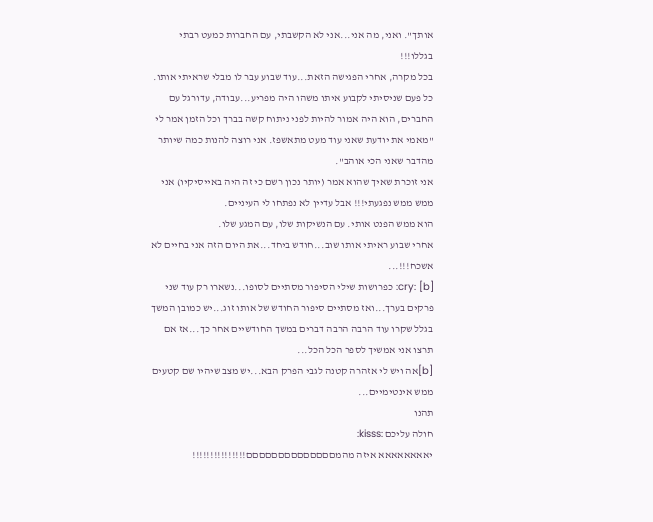אותך". ואני, מה אני...אני לא הקשבתי, עם החברות כמעט רבתי בגללו!!!
בכל מקרה, אחרי הפגישה הזאת...עוד שבוע עבר לו מבלי שראיתי אותו. כל פעם שניסיתי לקבוע איתו משהו היה מפריע...עבודה, עדורגל עם החברים, הוא היה אמור להיות לפני ניתוח קשה בברך וכל הזמן אמר לי "מאמי את יודעת שאני עוד מעט מתאשפז. אני רוצה להנות כמה שיותר מהדבר שאני הכי אוהב".
אני זוכרת שאיך שהוא אמר (יותר נכון רשם כי זה היה באייסיקיו) אני ממש ממש נפגעתי!!! אבל עדיין לא נפתחו לי העיניים.
הוא ממש הפנט אותי. עם הנשיקות שלו, עם המגע שלו.
אחרי שבוע ראיתי אותו שוב...חודש ביחד...את היום הזה אני בחיים לא אשכח!!!...
[b] :cry: כפרושות שילי הסיפור מסתיים לסופו...נשארו רק עוד שני פרקים בערך...ואז מסתיים סיפור החודש של אותו זוג...יש כמובן המשך בגלל שקרו עוד הרבה הרבה דברים במשך החודשיים אחר כך...אז אם תרצו אני אמשיך לספר הכל הכל...
[b]אה ויש לי אזהרה קטנה לגבי הפרק הבא...יש מצב שיהיו שם קטעים ממש אינטימיים...
תהנו
חולה עליכם :kisss:
יאאאאאאאא איזה מהמםםםםםםםםםםםםםם!!!!!!!!!!!!!!!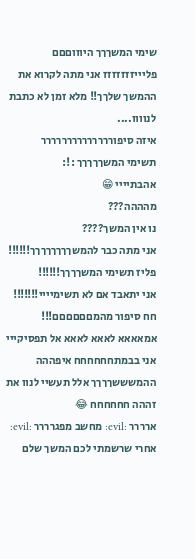שימי המשךךך היוווםםם פליייזזזזזזז אני מתה לקרוא את ההמשך שלךך!! מלא זמן לא כתבת לנוווו....
איזה סיפורררררררררררררר
תשימי המשךךךךך :!:
אהבתיייי 😁
מהההה???
נו אין המשך????
אני מתה כבר להמשךךךךךךךך!!!!!!
פליז תשימי המשךךךך!!!!!!
אני יתאבד אם לא תשימיייי!!!!!!!
חח סיפור מהמםםםםםם!!!
אמאאאא לאאא לאאא אל תפסיקייי אני בבמתחחחחחח איפההה ההמשששךךךך אלל תעשיי לנוו את זההה חחחחחח 😂
ארררר :evil: מחשב מפגרררר :evil: אחרי שרשמתי לכם המשך שלם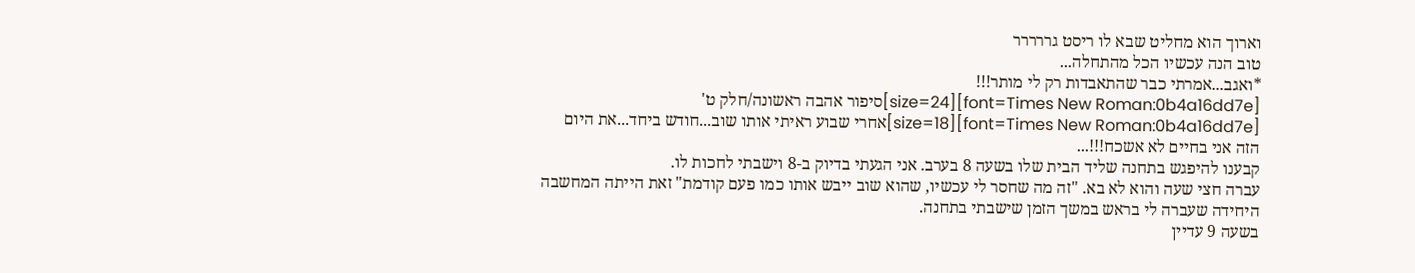וארוך הוא מחליט שבא לו ריסט גררררר
טוב הנה עכשיו הכל מהתחלה...
*ואגב...אמרתי כבר שהתאבדות רק לי מותר!!!
[font=Times New Roman:0b4a16dd7e][size=24]סיפור אהבה ראשונה/חלק ט'
[font=Times New Roman:0b4a16dd7e][size=18]אחרי שבוע ראיתי אותו שוב...חודש ביחד...את היום הזה אני בחיים לא אשכח!!!...
קבענו להיפגש בתחנה שליד הבית שלו בשעה 8 בערב. אני הגעתי בדיוק ב-8 וישבתי לחכות לו.
עברה חצי שעה והוא לא בא. "זה מה שחסר לי עכשיו, שהוא שוב ייבש אותו כמו פעם קודמת" זאת הייתה המחשבה היחידה שעברה לי בראש במשך הזמן שישבתי בתחנה.
בשעה 9 עדיין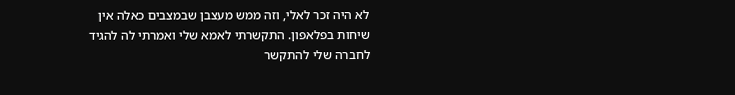לא היה זכר לאלי, וזה ממש מעצבן שבמצבים כאלה אין שיחות בפלאפון. התקשרתי לאמא שלי ואמרתי לה להגיד לחברה שלי להתקשר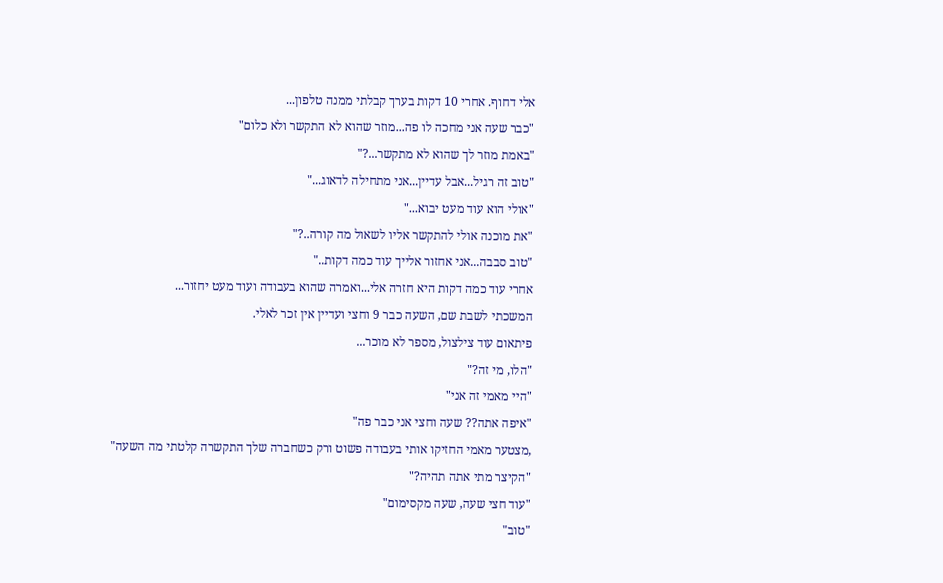אלי דחוף. אחרי 10 דקות בערך קבלתי ממנה טלפון...
"כבר שעה אני מחכה לו פה...מוזר שהוא לא התקשר ולא כלום"
"באמת מוזר לך שהוא לא מתקשר...?"
"טוב זה רגיל...אבל עדיין...אני מתחילה לדאוג..."
"אולי הוא עוד מעט יבוא..."
"את מוכנה אולי להתקשר אליו לשאול מה קורה..?"
"טוב סבבה...אני אחזור אלייך עוד כמה דקות.."
אחרי עוד כמה דקות היא חזרה אלי...ואמרה שהוא בעבודה ועוד מעט יחזור...
המשכתי לשבת שם, השעה כבר 9 וחצי ועדיין אין זכר לאלי.
פיתאום עוד צילצול, מספר לא מוכר...
"הלו, מי זה?"
"היי מאמי זה אני"
"איפה אתה?? שעה וחצי אני כבר פה"
,מצטער מאמי החזיקו אותי בעבודה פשוט ורק כשחברה שלך התקשרה קלטתי מה השעה"
"הקיצר מתי אתה תהיה?"
"עוד חצי שעה, שעה מקסימום"
"טוב"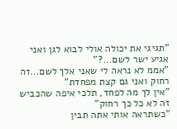"תגיגי את יכולה אולי לבוא לגן ואני אגיע ישר לשם...?"
"אממ לא נראה לי שאני אלך לשם...זה רחוק ואני גם קצת מפחדת"
"אין לך מה לפחד, תלכי איפה שהכביש זה לא כל כך רחוק"
"כשתראה אותי אתה תבין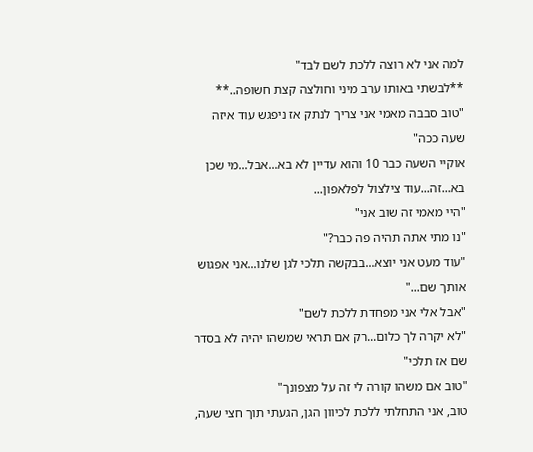למה אני לא רוצה ללכת לשם לבד"
**לבשתי באותו ערב מיני וחולצה קצת חשופה..**
"טוב סבבה מאמי אני צריך לנתק אז ניפגש עוד איזה שעה ככה"
אוקיי השעה כבר 10 והוא עדיין לא בא...אבל...מי שכן בא...זה...עוד צילצול לפלאפון...
"היי מאמי זה שוב אני"
"נו מתי אתה תהיה פה כבר?"
"עוד מעט אני יוצא...בבקשה תלכי לגן שלנו...אני אפגוש אותך שם..."
"אבל אלי אני מפחדת ללכת לשם"
"לא יקרה לך כלום...רק אם תראי שמשהו יהיה לא בסדר שם אז תלכי"
"טוב אם משהו קורה לי זה על מצפונך"
טוב, אני התחלתי ללכת לכיוון הגן, הגעתי תוך חצי שעה,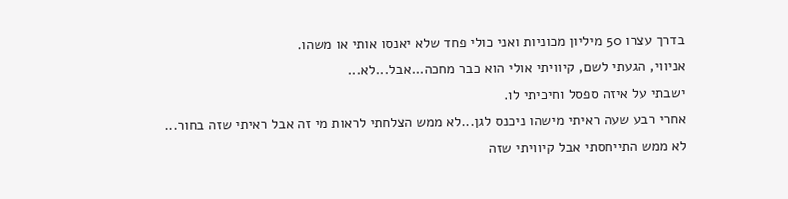בדרך עצרו 50 מיליון מכוניות ואני כולי פחד שלא יאנסו אותי או משהו.
אניווי, הגעתי לשם, קיוויתי אולי הוא כבר מחכה...אבל...לא...
ישבתי על איזה ספסל וחיכיתי לו.
אחרי רבע שעה ראיתי מישהו ניכנס לגן...לא ממש הצלחתי לראות מי זה אבל ראיתי שזה בחור...
לא ממש התייחסתי אבל קיוויתי שזה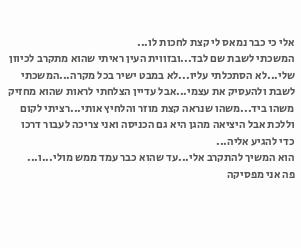אלי כי כבר נמאס לי קצת לחכות לו...
המשכתי לשבת שם לבד...ובזווית העין ראיתי שהוא מתקרב לכיוון שלי...לא הסתכלתי עליו...לא במבט ישיר בכל מקרה...המשכתי לשבת ולהעסיק את עצמי...אבל עדיין הצלחתי לראות שהוא מחזיק משהו ביד...משהו שנראה קצת מוזר והלחיץ אותי...רציתי לקום וללכת אבל היציאה מהגן היא גם הכניסה ואני צריכה לעבור דרכו כדי להגיע אליה...
הוא המשיך להתקרב אלי...עד שהוא כבר עמד ממש מולי...ו...
פה אני מפסיקה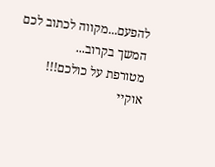להפעם...מקווה לכתוב לכם המשך בקרוב...
מטורפת על כולכם!!!
אוקיי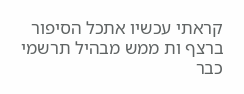קראתי עכשיו אתכל הסיפור ברצף ות ממש מבהיל תרשמי כבר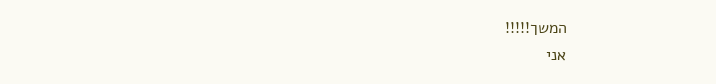המשך!!!!!
אני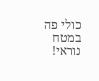כולי פה במטח נוראי!